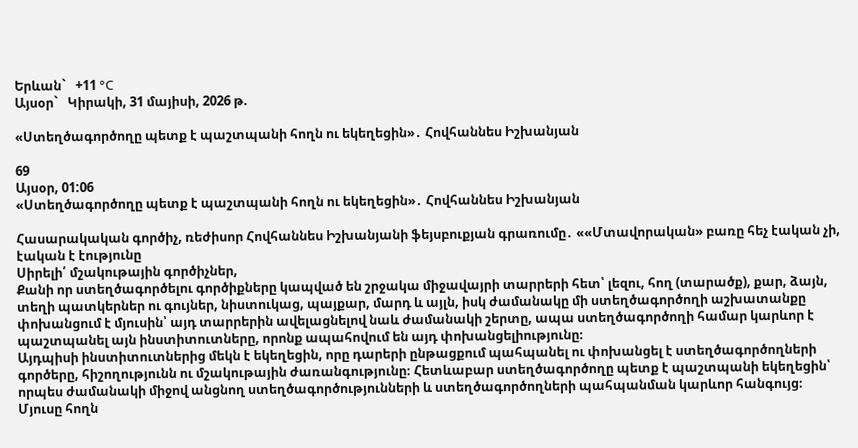Երևան`   +11 °C
Այսօր`   Կիրակի, 31 մայիսի, 2026 թ.

«Ստեղծագործողը պետք է պաշտպանի հողն ու եկեղեցին»․ Հովհաննես Իշխանյան

69
Այսօր, 01:06
«Ստեղծագործողը պետք է պաշտպանի հողն ու եկեղեցին»․ Հովհաննես Իշխանյան

Հասարակական գործիչ, ռեժիսոր Հովհաննես Իշխանյանի ֆեյսբուքյան գրառումը․ ««Մտավորական» բառը հեչ էական չի, էական է էությունը
Սիրելի՛ մշակութային գործիչներ,
Քանի որ ստեղծագործելու գործիքները կապված են շրջակա միջավայրի տարրերի հետ՝ լեզու, հող (տարածք), քար, ձայն, տեղի պատկերներ ու գույներ, նիստուկաց, պայքար, մարդ և այլն, իսկ ժամանակը մի ստեղծագործողի աշխատանքը փոխանցում է մյուսին՝ այդ տարրերին ավելացնելով նաև ժամանակի շերտը, ապա ստեղծագործողի համար կարևոր է պաշտպանել այն ինստիտուտները, որոնք ապահովում են այդ փոխանցելիությունը։
Այդպիսի ինստիտուտներից մեկն է եկեղեցին, որը դարերի ընթացքում պահպանել ու փոխանցել է ստեղծագործողների գործերը, հիշողությունն ու մշակութային ժառանգությունը։ Հետևաբար ստեղծագործողը պետք է պաշտպանի եկեղեցին՝ որպես ժամանակի միջով անցնող ստեղծագործությունների և ստեղծագործողների պահպանման կարևոր հանգույց։
Մյուսը հողն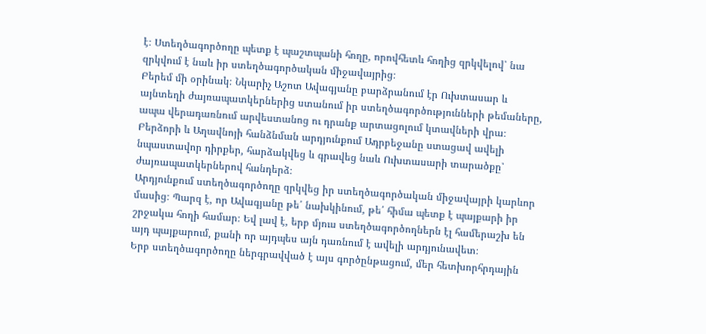է։ Ստեղծագործողը պետք է պաշտպանի հողը, որովհետև հողից զրկվելով՝ նա զրկվում է նաև իր ստեղծագործական միջավայրից։
Բերեմ մի օրինակ։ Նկարիչ Աշոտ Ավագյանը բարձրանում էր Ուխտասար և այնտեղի ժայռապատկերներից ստանում իր ստեղծագործությունների թեմաները, ապա վերադառնում արվեստանոց ու դրանք արտացոլում կտավների վրա։
Բերձորի և Աղավնոյի հանձնման արդյունքում Ադրբեջանը ստացավ ավելի նպաստավոր դիրքեր, հարձակվեց և գրավեց նաև Ուխտասարի տարածքը՝ ժայռապատկերներով հանդերձ։
Արդյունքում ստեղծագործողը զրկվեց իր ստեղծագործական միջավայրի կարևոր մասից։ Պարզ է, որ Ավագյանը թե՛ նախկինում, թե՛ հիմա պետք է պայքարի իր շրջակա հողի համար։ Եվ լավ է, երբ մյուս ստեղծագործողներն էլ համերաշխ են այդ պայքարում, քանի որ այդպես այն դառնում է ավելի արդյունավետ։
Երբ ստեղծագործողը ներգրավված է այս գործընթացում, մեր հետխորհրդային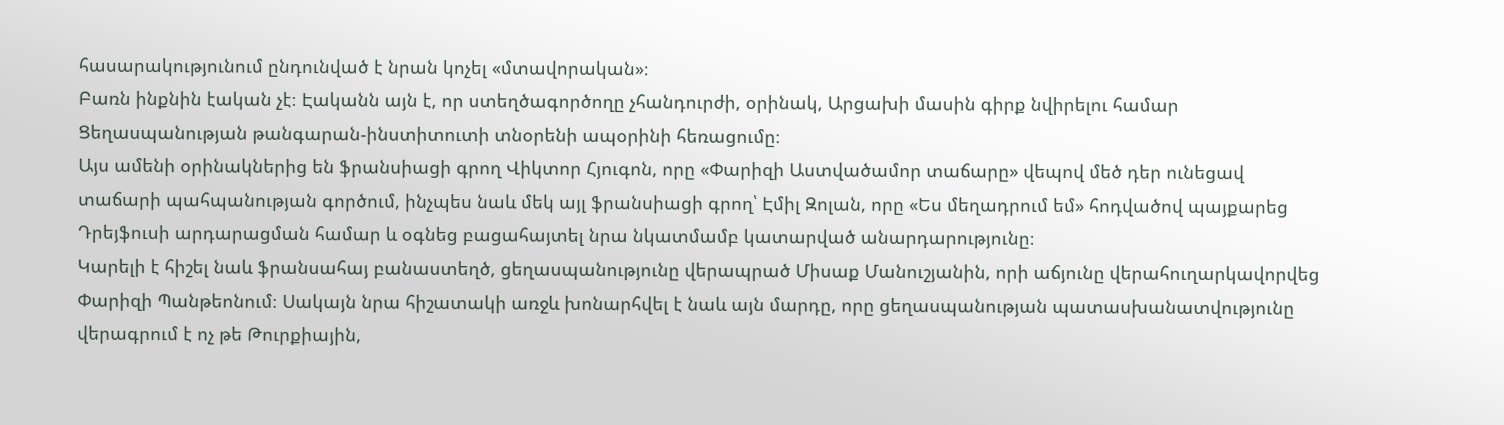հասարակությունում ընդունված է նրան կոչել «մտավորական»։
Բառն ինքնին էական չէ։ Էականն այն է, որ ստեղծագործողը չհանդուրժի, օրինակ, Արցախի մասին գիրք նվիրելու համար Ցեղասպանության թանգարան-ինստիտուտի տնօրենի ապօրինի հեռացումը։
Այս ամենի օրինակներից են ֆրանսիացի գրող Վիկտոր Հյուգոն, որը «Փարիզի Աստվածամոր տաճարը» վեպով մեծ դեր ունեցավ տաճարի պահպանության գործում, ինչպես նաև մեկ այլ ֆրանսիացի գրող՝ Էմիլ Զոլան, որը «Ես մեղադրում եմ» հոդվածով պայքարեց Դրեյֆուսի արդարացման համար և օգնեց բացահայտել նրա նկատմամբ կատարված անարդարությունը։
Կարելի է հիշել նաև ֆրանսահայ բանաստեղծ, ցեղասպանությունը վերապրած Միսաք Մանուշյանին, որի աճյունը վերահուղարկավորվեց Փարիզի Պանթեոնում։ Սակայն նրա հիշատակի առջև խոնարհվել է նաև այն մարդը, որը ցեղասպանության պատասխանատվությունը վերագրում է ոչ թե Թուրքիային,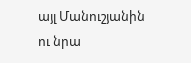այլ Մանուշյանին ու նրա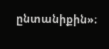ընտանիքին»։